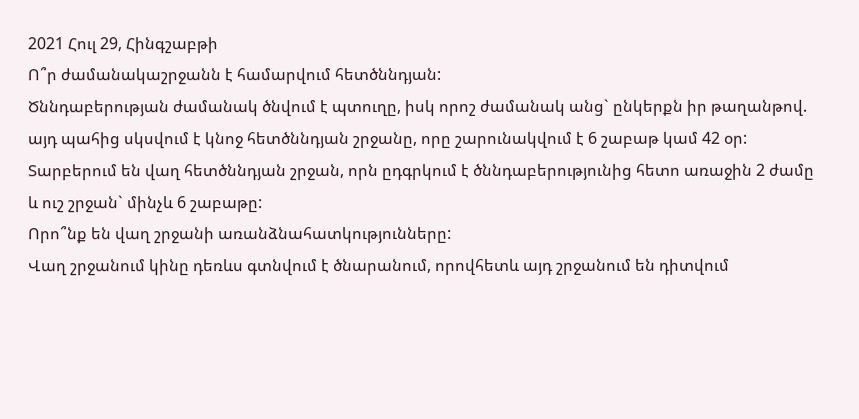2021 Հուլ 29, Հինգշաբթի
Ո՞ր ժամանակաշրջանն է համարվում հետծննդյան:
Ծննդաբերության ժամանակ ծնվում է պտուղը, իսկ որոշ ժամանակ անց` ընկերքն իր թաղանթով. այդ պահից սկսվում է կնոջ հետծննդյան շրջանը, որը շարունակվում է 6 շաբաթ կամ 42 օր:
Տարբերում են վաղ հետծննդյան շրջան, որն ըդգրկում է ծննդաբերությունից հետո առաջին 2 ժամը և ուշ շրջան` մինչև 6 շաբաթը:
Որո՞նք են վաղ շրջանի առանձնահատկությունները:
Վաղ շրջանում կինը դեռևս գտնվում է ծնարանում, որովհետև այդ շրջանում են դիտվում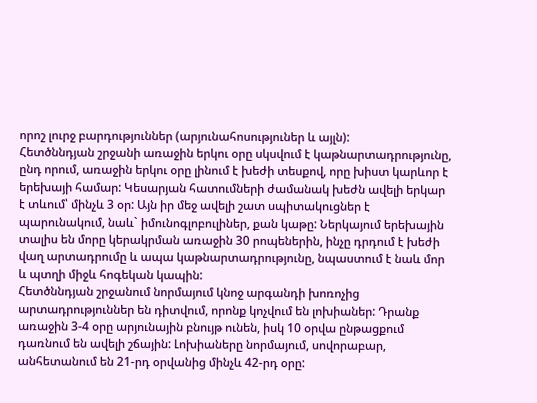որոշ լուրջ բարդություններ (արյունահոսություներ և այլն):
Հետծննդյան շրջանի առաջին երկու օրը սկսվում է կաթնարտադրությունը, ընդ որում, առաջին երկու օրը լինում է խեժի տեսքով, որը խիստ կարևոր է երեխայի համար: Կեսարյան հատումների ժամանակ խեժն ավելի երկար է տևում՝ մինչև 3 օր: Այն իր մեջ ավելի շատ սպիտակուցներ է պարունակում, նաև` իմունոգլոբուլիներ, քան կաթը: Ներկայում երեխային տալիս են մորը կերակրման առաջին 30 րոպեներին, ինչը դրդում է խեժի վաղ արտադրումը և ապա կաթնարտադրությունը, նպաստում է նաև մոր և պտղի միջև հոգեկան կապին:
Հետծննդյան շրջանում նորմայում կնոջ արգանդի խոռոչից արտադրություններ են դիտվում, որոնք կոչվում են լոխիաներ: Դրանք առաջին 3-4 օրը արյունային բնույթ ունեն, իսկ 10 օրվա ընթացքում դառնում են ավելի շճային: Լոխիաները նորմայում, սովորաբար, անհետանում են 21-րդ օրվանից մինչև 42-րդ օրը: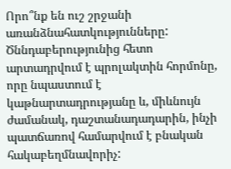Որո՞նք են ուշ շրջանի առանձնահատկությունները:
Ծննդաբերությունից հետո արտադրվում է պրոլակտին հորմոնը, որը նպաստում է կաթնարտադրությանը և, միևնույն ժամանակ, դաշտանադադարին, ինչի պատճառով համարվում է բնական հակաբեղմնավորիչ: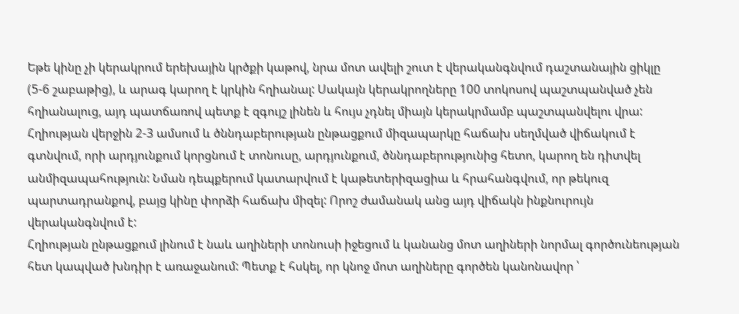Եթե կինը չի կերակրում երեխային կրծքի կաթով, նրա մոտ ավելի շուտ է վերականգնվում դաշտանային ցիկլը (5-6 շաբաթից), և արագ կարող է կրկին հղիանալ: Սակայն կերակրողները 100 տոկոսով պաշտպանված չեն հղիանալուց, այդ պատճառով պետք է զգույշ լինեն և հույս չդնել միայն կերակրմամբ պաշտպանվելու վրա:
Հղիության վերջին 2-3 ամսում և ծննդաբերության ընթացքում միզապարկը հաճախ սեղմված վիճակում է գտնվում, որի արդյունքում կորցնում է տոնուսը, արդյունքում, ծննդաբերությունից հետո, կարող են դիտվել անմիզապահություն: Նման դեպքերում կատարվում է կաթետերիզացիա և հրահանգվում, որ թեկուզ պարտադրանքով, բայց կինը փորձի հաճախ միզել: Որոշ ժամանակ անց այդ վիճակն ինքնուրույն վերականգնվում է:
Հղիության ընթացքում լինում է նաև աղիների տոնուսի իջեցում և կանանց մոտ աղիների նորմալ գործունեության հետ կապված խնդիր է առաջանում: Պետք է հսկել, որ կնոջ մոտ աղիները գործեն կանոնավոր ՝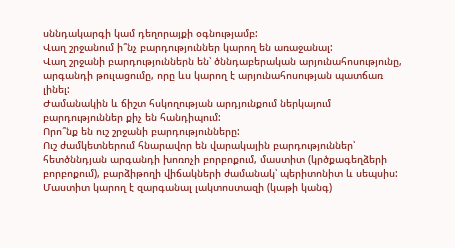սննդակարգի կամ դեղորայքի օգնությամբ:
Վաղ շրջանում ի՞նչ բարդություններ կարող են առաջանալ:
Վաղ շրջանի բարդություններն են՝ ծննդաբերական արյունահոսությունը, արգանդի թուլացումը, որը ևս կարող է արյունահոսության պատճառ լինել:
Ժամանակին և ճիշտ հսկողության արդյունքում ներկայում բարդություններ քիչ են հանդիպում:
Որո՞նք են ուշ շրջանի բարդությունները:
Ուշ ժամկետներում հնարավոր են վարակային բարդություններ՝ հետծննդյան արգանդի խոռոչի բորբոքում, մաստիտ (կրծքագեղձերի բորբոքում), բարձիթողի վիճակների ժամանակ՝ պերիտոնիտ և սեպսիս:
Մաստիտ կարող է զարգանալ լակտոստազի (կաթի կանգ)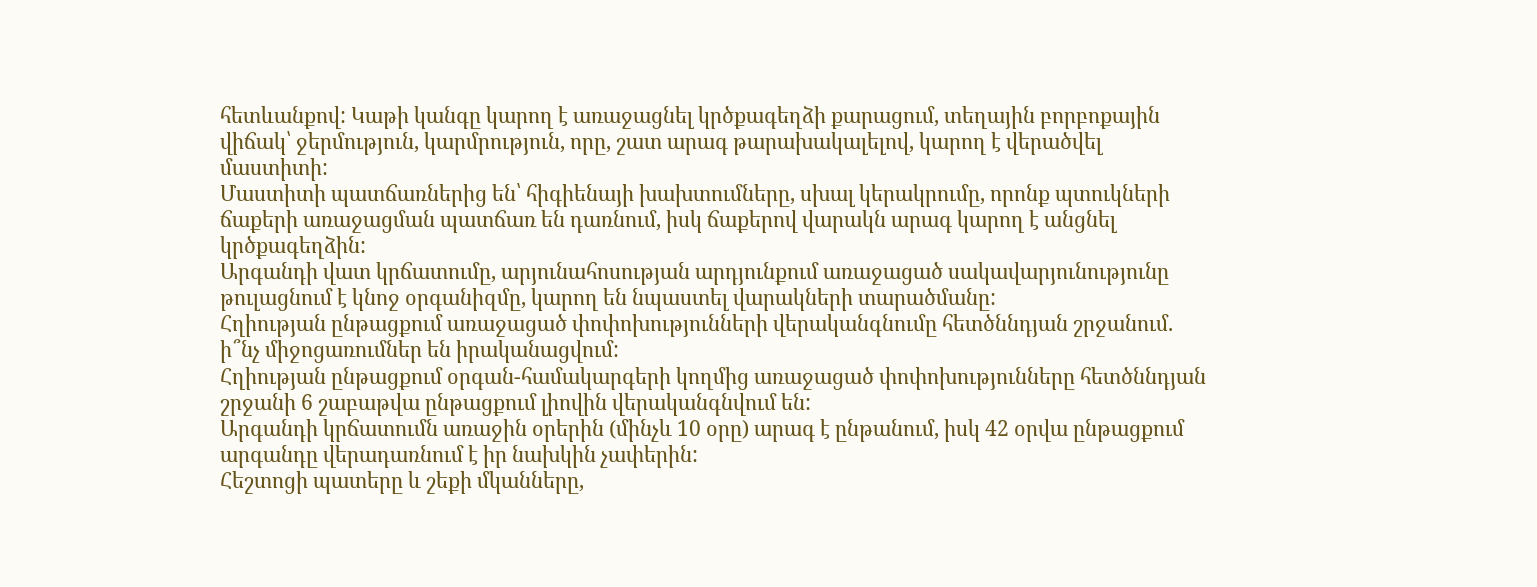հետևանքով: Կաթի կանգը կարող է առաջացնել կրծքագեղձի քարացում, տեղային բորբոքային վիճակ՝ ջերմություն, կարմրություն, որը, շատ արագ թարախակալելով, կարող է վերածվել մաստիտի:
Մաստիտի պատճառներից են՝ հիգիենայի խախտումները, սխալ կերակրումը, որոնք պտուկների ճաքերի առաջացման պատճառ են դառնում, իսկ ճաքերով վարակն արագ կարող է անցնել կրծքագեղձին:
Արգանդի վատ կրճատումը, արյունահոսության արդյունքում առաջացած սակավարյունությունը թուլացնում է կնոջ օրգանիզմը, կարող են նպաստել վարակների տարածմանը:
Հղիության ընթացքում առաջացած փոփոխությունների վերականգնումը հետծննդյան շրջանում. ի՞նչ միջոցառումներ են իրականացվում:
Հղիության ընթացքում օրգան-համակարգերի կողմից առաջացած փոփոխությունները հետծննդյան շրջանի 6 շաբաթվա ընթացքում լիովին վերականգնվում են:
Արգանդի կրճատումն առաջին օրերին (մինչև 10 օրը) արագ է ընթանում, իսկ 42 օրվա ընթացքում արգանդը վերադառնում է իր նախկին չափերին:
Հեշտոցի պատերը և շեքի մկանները,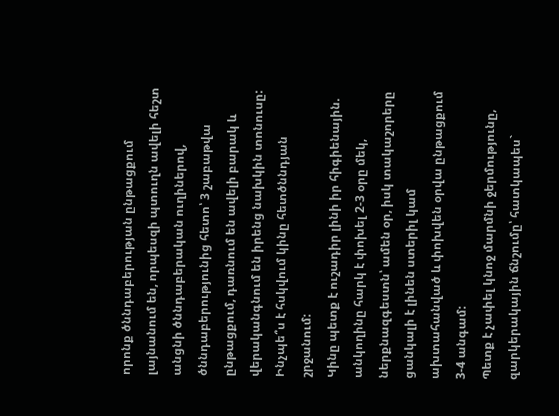որոնք ծննդաբերության ընթացքում լայնանում են, որպեսզի պտուղն ավելի հեշտ անցնի ծննդաբերական ուղիներով, ծննդաբերությունից հետո՝ 3 շաբաթվա ընթացքում, դառնում են ավելի բարակ և վերականգնում են իրենց նախկին տոնուսը:
Ինչպե՞ս է հսկվում կինը հետծննդյան շրջանում:
Կինը պետք է ուշադիր լինի իր հիգիենային. անկողինը հարկ է փոխել 2-3 օրը մեկ, ներքնազգեստն՝ ամեն օր, իսկ տակաշորերը ցանկալի է լինեն ստերիլ կամ ախտահանված և փոխվեն օրվա ընթացքում 3-4 անգամ:
Պետք է չափել կնոջ մարմնի ջերմությունը, զարկերակային ճնշումը՝ հատկապես`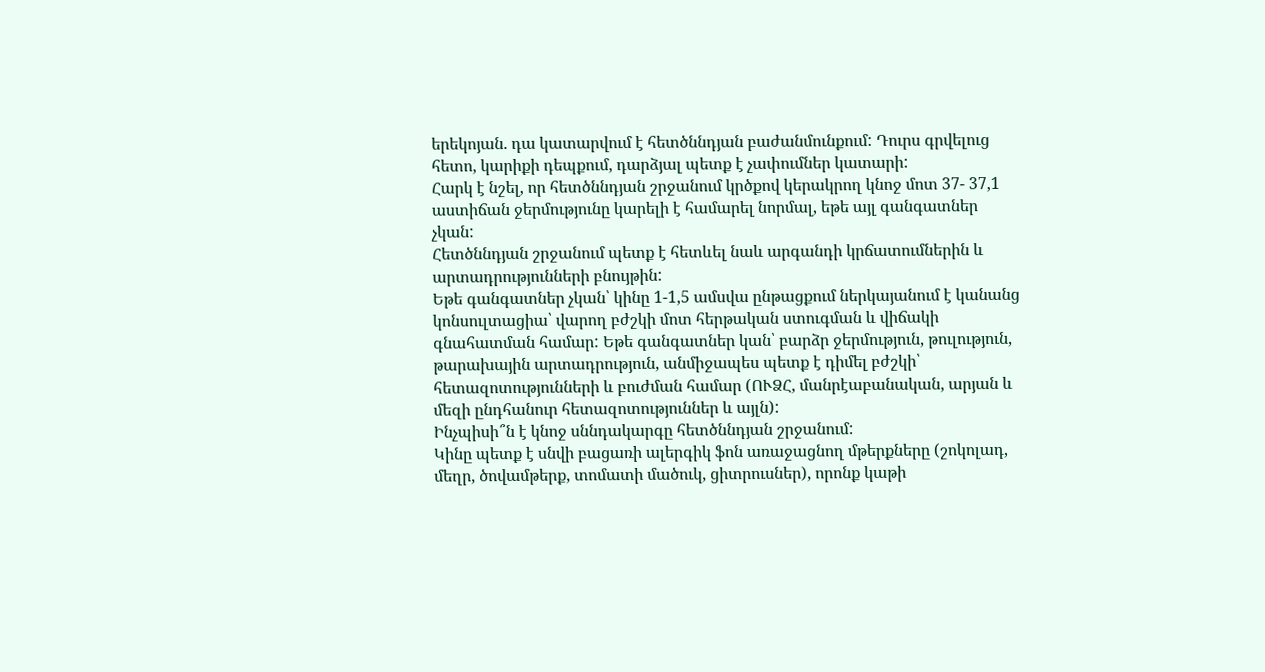երեկոյան. դա կատարվում է հետծննդյան բաժանմունքում: Դուրս գրվելուց հետո, կարիքի դեպքում, դարձյալ պետք է չափումներ կատարի:
Հարկ է նշել, որ հետծննդյան շրջանում կրծքով կերակրող կնոջ մոտ 37- 37,1 աստիճան ջերմությունը կարելի է համարել նորմալ, եթե այլ գանգատներ չկան:
Հետծննդյան շրջանում պետք է հետևել նաև արգանդի կրճատումներին և արտադրությունների բնույթին:
Եթե գանգատներ չկան՝ կինը 1-1,5 ամսվա ընթացքում ներկայանում է կանանց կոնսուլտացիա՝ վարող բժշկի մոտ հերթական ստուգման և վիճակի գնահատման համար: Եթե գանգատներ կան՝ բարձր ջերմություն, թուլություն, թարախային արտադրություն, անմիջապես պետք է դիմել բժշկի՝ հետազոտությունների և բուժման համար (ՈՒՁՀ, մանրէաբանական, արյան և մեզի ընդհանուր հետազոտություններ և այլն):
Ինչպիսի՞ն է կնոջ սննդակարգը հետծննդյան շրջանում:
Կինը պետք է սնվի բացառի ալերգիկ ֆոն առաջացնող մթերքները (շոկոլադ, մեղր, ծովամթերք, տոմատի մածուկ, ցիտրուսներ), որոնք կաթի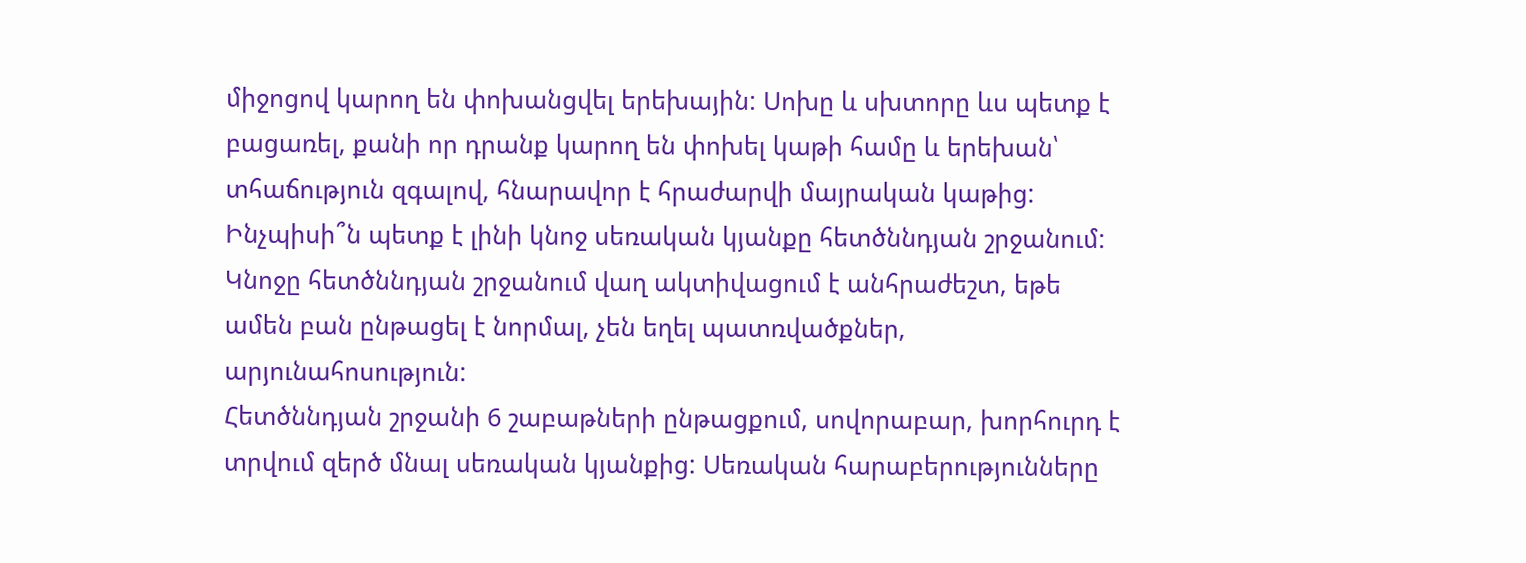միջոցով կարող են փոխանցվել երեխային: Սոխը և սխտորը ևս պետք է բացառել, քանի որ դրանք կարող են փոխել կաթի համը և երեխան՝ տհաճություն զգալով, հնարավոր է հրաժարվի մայրական կաթից:
Ինչպիսի՞ն պետք է լինի կնոջ սեռական կյանքը հետծննդյան շրջանում:
Կնոջը հետծննդյան շրջանում վաղ ակտիվացում է անհրաժեշտ, եթե ամեն բան ընթացել է նորմալ, չեն եղել պատռվածքներ, արյունահոսություն:
Հետծննդյան շրջանի 6 շաբաթների ընթացքում, սովորաբար, խորհուրդ է տրվում զերծ մնալ սեռական կյանքից: Սեռական հարաբերությունները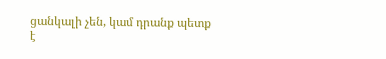ցանկալի չեն, կամ դրանք պետք է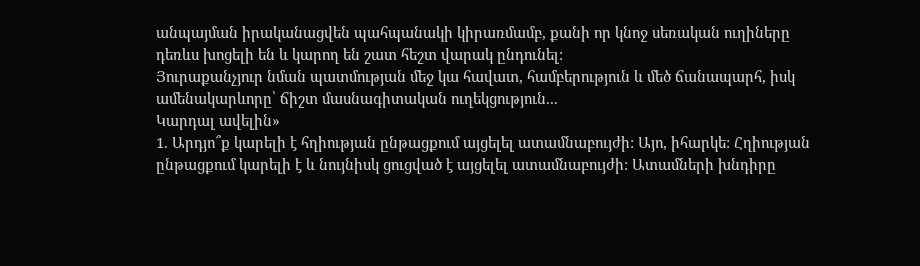անպայման իրականացվեն պահպանակի կիրառմամբ, քանի որ կնոջ սեռական ուղիները դեռևս խոցելի են և կարող են շատ հեշտ վարակ ընդունել:
Յուրաքանչյուր նման պատմության մեջ կա հավատ, համբերություն և մեծ ճանապարհ, իսկ ամենակարևորը՝ ճիշտ մասնագիտական ուղեկցություն...
Կարդալ ավելին»
1. Արդյո՞ք կարելի է հղիության ընթացքում այցելել ատամնաբույժի: Այո, իհարկե: Հղիության ընթացքում կարելի է և նույնիսկ ցուցված է այցելել ատամնաբույժի: Ատամների խնդիրը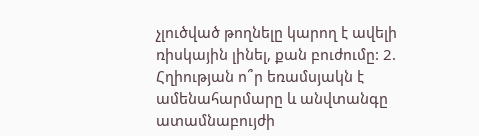չլուծված թողնելը կարող է ավելի ռիսկային լինել, քան բուժումը: 2. Հղիության ո՞ր եռամսյակն է ամենահարմարը և անվտանգը ատամնաբույժի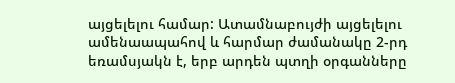այցելելու համար: Ատամնաբույժի այցելելու ամենաապահով և հարմար ժամանակը 2-րդ եռամսյակն է, երբ արդեն պտղի օրգանները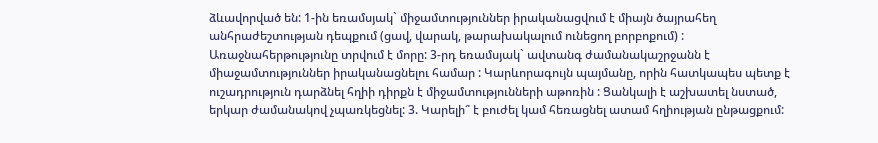ձևավորված են: 1-ին եռամսյակ` միջամտություններ իրականացվում է միայն ծայրահեղ անհրաժեշտության դեպքում (ցավ, վարակ, թարախակալում ունեցող բորբոքում) : Առաջնահերթությունը տրվում է մորը: 3-րդ եռամսյակ` ավտանգ ժամանակաշրջանն է միաջամտություններ իրականացնելու համար : Կարևորագույն պայմանը, որին հատկապես պետք է ուշադրություն դարձնել հղիի դիրքն է միջամտությունների աթոռին : Ցանկալի է աշխատել նստած, երկար ժամանակով չպառկեցնել: 3. Կարելի՞ է բուժել կամ հեռացնել ատամ հղիության ընթացքում: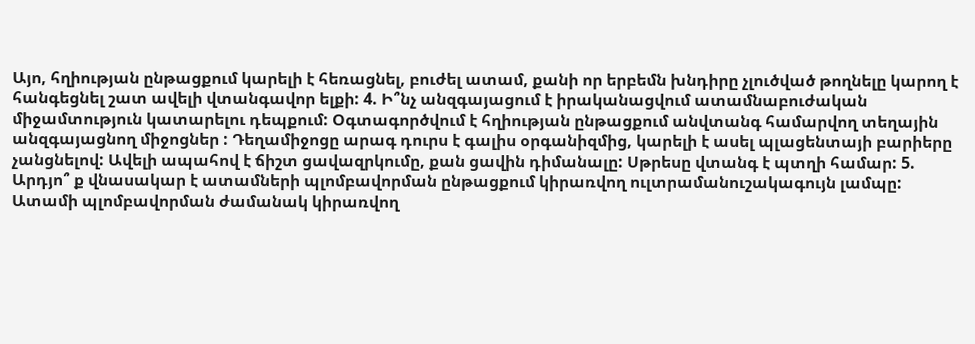Այո, հղիության ընթացքում կարելի է հեռացնել, բուժել ատամ, քանի որ երբեմն խնդիրը չլուծված թողնելը կարող է հանգեցնել շատ ավելի վտանգավոր ելքի: 4. Ի՞նչ անզգայացում է իրականացվում ատամնաբուժական միջամտություն կատարելու դեպքում: Օգտագործվում է հղիության ընթացքում անվտանգ համարվող տեղային անզգայացնող միջոցներ : Դեղամիջոցը արագ դուրս է գալիս օրգանիզմից, կարելի է ասել պլացենտայի բարիերը չանցնելով: Ավելի ապահով է ճիշտ ցավազրկումը, քան ցավին դիմանալը: Սթրեսը վտանգ է պտղի համար: 5. Արդյո՞ ք վնասակար է ատամների պլոմբավորման ընթացքում կիրառվող ուլտրամանուշակագույն լամպը: Ատամի պլոմբավորման ժամանակ կիրառվող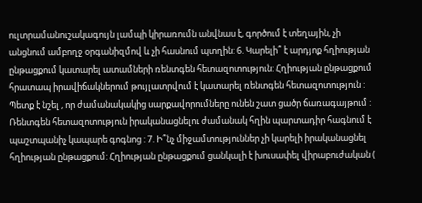ուլտրամանուշակագույն լամպի կիրառումն անվնաս է, գործում է տեղային, չի անցնում ամբողջ օրգանիզմով և չի հասնում պտղին: 6. Կարելի՞ է արդյոք հղիության ընթացքում կատարել ատամների ռենտգեն հետազոտություն: Հղիության ընթացքում հրատապ իրավիճակներում թույլատրվում է կատարել ռենտգեն հետազոտություն : Պետք է նշել , որ ժամանակակից սարքավորումները ունեն շատ ցածր ճառագայթում : Ռենտգեն հետազոտություն իրականացնելու ժամանակ հղին պարտադիր հագնում է պաշտպանիչ կապարե գոգնոց : 7. Ի՞նչ միջամտություններ չի կարելի իրականացնել հղիության ընթացքում: Հղիության ընթացքում ցանկալի է խուսափել վիրաբուժական (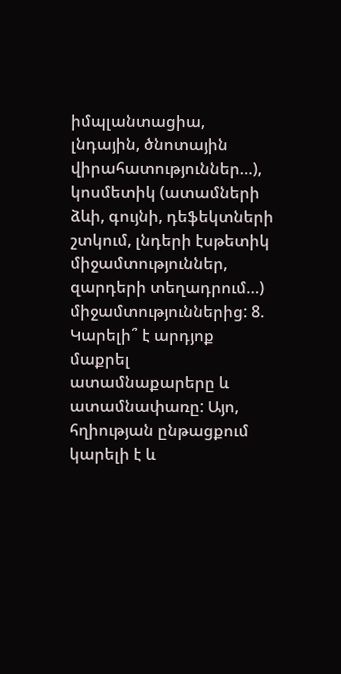իմպլանտացիա, լնդային, ծնոտային վիրահատություններ…), կոսմետիկ (ատամների ձևի, գույնի, դեֆեկտների շտկում, լնդերի էսթետիկ միջամտություններ, զարդերի տեղադրում…) միջամտություններից: 8. Կարելի՞ է արդյոք մաքրել ատամնաքարերը և ատամնափառը: Այո, հղիության ընթացքում կարելի է և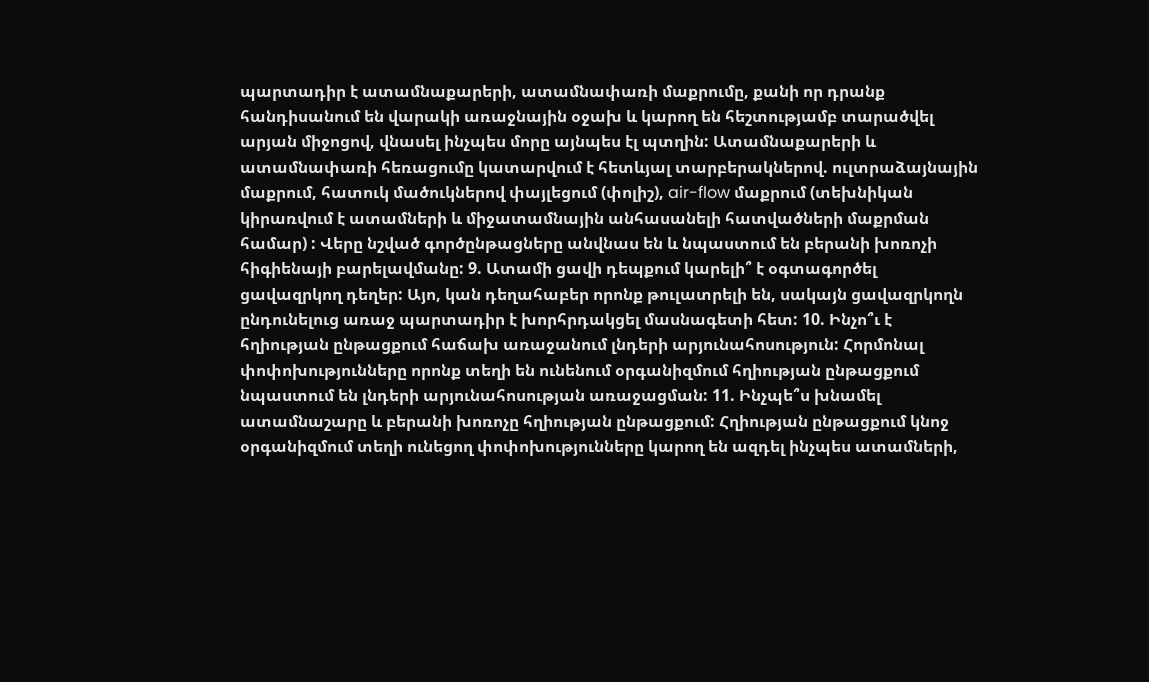պարտադիր է ատամնաքարերի, ատամնափառի մաքրումը, քանի որ դրանք հանդիսանում են վարակի առաջնային օջախ և կարող են հեշտությամբ տարածվել արյան միջոցով, վնասել ինչպես մորը այնպես էլ պտղին: Ատամնաքարերի և ատամնափառի հեռացումը կատարվում է հետևյալ տարբերակներով. ուլտրաձայնային մաքրում, հատուկ մածուկներով փայլեցում (փոլիշ), air-flow մաքրում (տեխնիկան կիրառվում է ատամների և միջատամնային անհասանելի հատվածների մաքրման համար) : Վերը նշված գործընթացները անվնաս են և նպաստում են բերանի խոռոչի հիգիենայի բարելավմանը: 9. Ատամի ցավի դեպքում կարելի՞ է օգտագործել ցավազրկող դեղեր: Այո, կան դեղահաբեր որոնք թուլատրելի են, սակայն ցավազրկողն ընդունելուց առաջ պարտադիր է խորհրդակցել մասնագետի հետ: 10. Ինչո՞ւ է հղիության ընթացքում հաճախ առաջանում լնդերի արյունահոսություն: Հորմոնալ փոփոխությունները որոնք տեղի են ունենում օրգանիզմում հղիության ընթացքում նպաստում են լնդերի արյունահոսության առաջացման: 11. Ինչպե՞ս խնամել ատամնաշարը և բերանի խոռոչը հղիության ընթացքում: Հղիության ընթացքում կնոջ օրգանիզմում տեղի ունեցող փոփոխությունները կարող են ազդել ինչպես ատամների,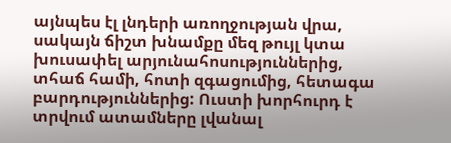այնպես էլ լնդերի առողջության վրա, սակայն ճիշտ խնամքը մեզ թույլ կտա խուսափել արյունահոսություններից, տհաճ համի, հոտի զգացումից, հետագա բարդություններից: Ուստի խորհուրդ է տրվում ատամները լվանալ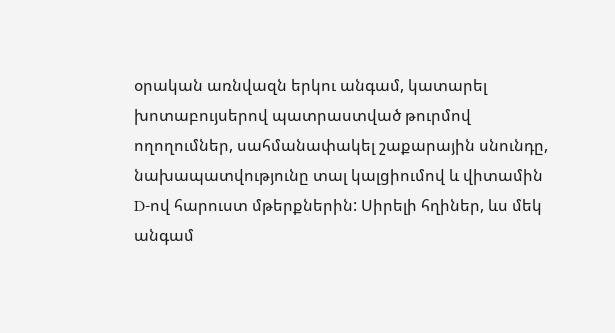օրական առնվազն երկու անգամ, կատարել խոտաբույսերով պատրաստված թուրմով ողողումներ, սահմանափակել շաքարային սնունդը, նախապատվությունը տալ կալցիումով և վիտամին D-ով հարուստ մթերքներին: Սիրելի հղիներ, ևս մեկ անգամ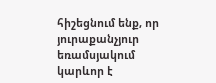հիշեցնում ենք, որ յուրաքանչյուր եռամսյակում կարևոր է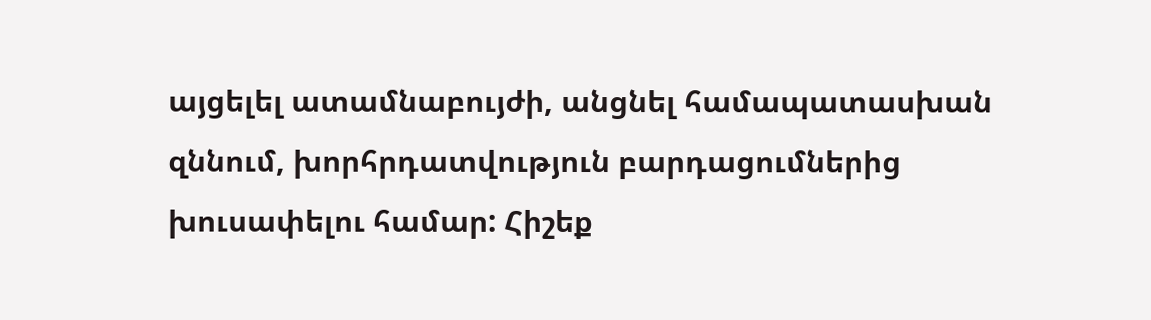այցելել ատամնաբույժի, անցնել համապատասխան զննում, խորհրդատվություն բարդացումներից խուսափելու համար: Հիշեք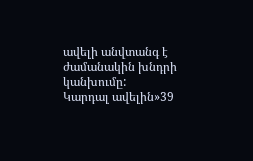ավելի անվտանգ է ժամանակին խնդրի կանխումը:
Կարդալ ավելին»39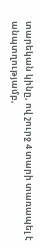տարեկան կինը, ով շուրջ 4 տարի տառապել է անպտղությամբ,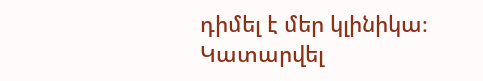դիմել է մեր կլինիկա։ Կատարվել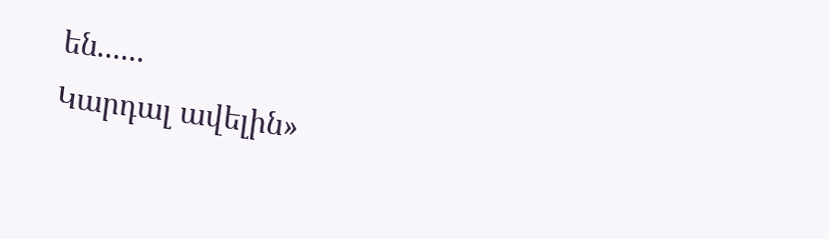են......
Կարդալ ավելին»